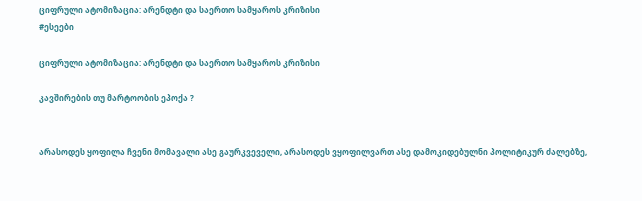ციფრული ატომიზაცია: არენდტი და საერთო სამყაროს კრიზისი
#ესეები

ციფრული ატომიზაცია: არენდტი და საერთო სამყაროს კრიზისი

კავშირების თუ მარტოობის ეპოქა ?


არასოდეს ყოფილა ჩვენი მომავალი ასე გაურკვეველი, არასოდეს ვყოფილვართ ასე დამოკიდებულნი პოლიტიკურ ძალებზე,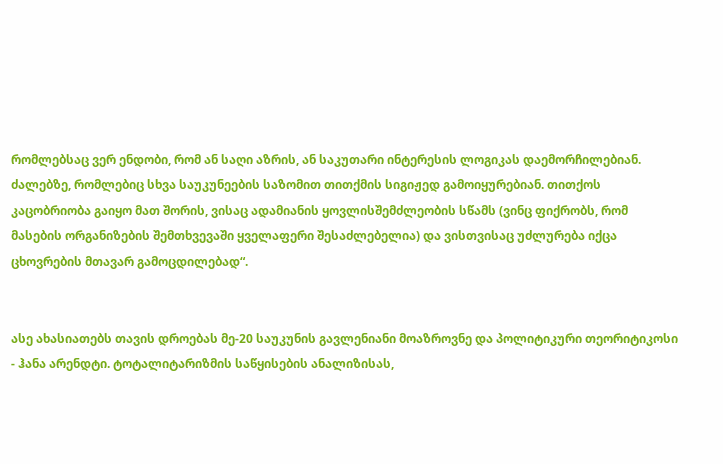რომლებსაც ვერ ენდობი, რომ ან საღი აზრის, ან საკუთარი ინტერესის ლოგიკას დაემორჩილებიან. ძალებზე, რომლებიც სხვა საუკუნეების საზომით თითქმის სიგიჟედ გამოიყურებიან. თითქოს კაცობრიობა გაიყო მათ შორის, ვისაც ადამიანის ყოვლისშემძლეობის სწამს (ვინც ფიქრობს, რომ მასების ორგანიზების შემთხვევაში ყველაფერი შესაძლებელია) და ვისთვისაც უძლურება იქცა ცხოვრების მთავარ გამოცდილებად“.


ასე ახასიათებს თავის დროებას მე-20 საუკუნის გავლენიანი მოაზროვნე და პოლიტიკური თეორიტიკოსი - ჰანა არენდტი. ტოტალიტარიზმის საწყისების ანალიზისას,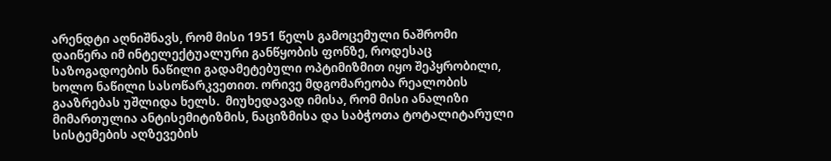არენდტი აღნიშნავს, რომ მისი 1951 წელს გამოცემული ნაშრომი  დაიწერა იმ ინტელექტუალური განწყობის ფონზე, როდესაც საზოგადოების ნაწილი გადამეტებული ოპტიმიზმით იყო შეპყრობილი, ხოლო ნაწილი სასოწარკვეთით. ორივე მდგომარეობა რეალობის გააზრებას უშლიდა ხელს.  მიუხედავად იმისა, რომ მისი ანალიზი მიმართულია ანტისემიტიზმის, ნაციზმისა და საბჭოთა ტოტალიტარული სისტემების აღზევების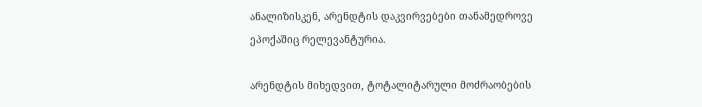ანალიზისკენ, არენდტის დაკვირვებები თანამედროვე ეპოქაშიც რელევანტურია.

არენდტის მიხედვით, ტოტალიტარული მოძრაობების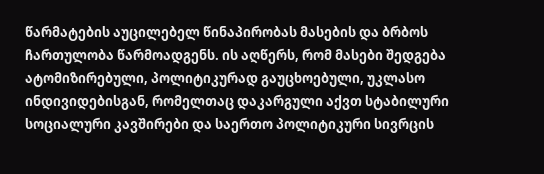წარმატების აუცილებელ წინაპირობას მასების და ბრბოს ჩართულობა წარმოადგენს. ის აღწერს, რომ მასები შედგება ატომიზირებული, პოლიტიკურად გაუცხოებული, უკლასო ინდივიდებისგან, რომელთაც დაკარგული აქვთ სტაბილური სოციალური კავშირები და საერთო პოლიტიკური სივრცის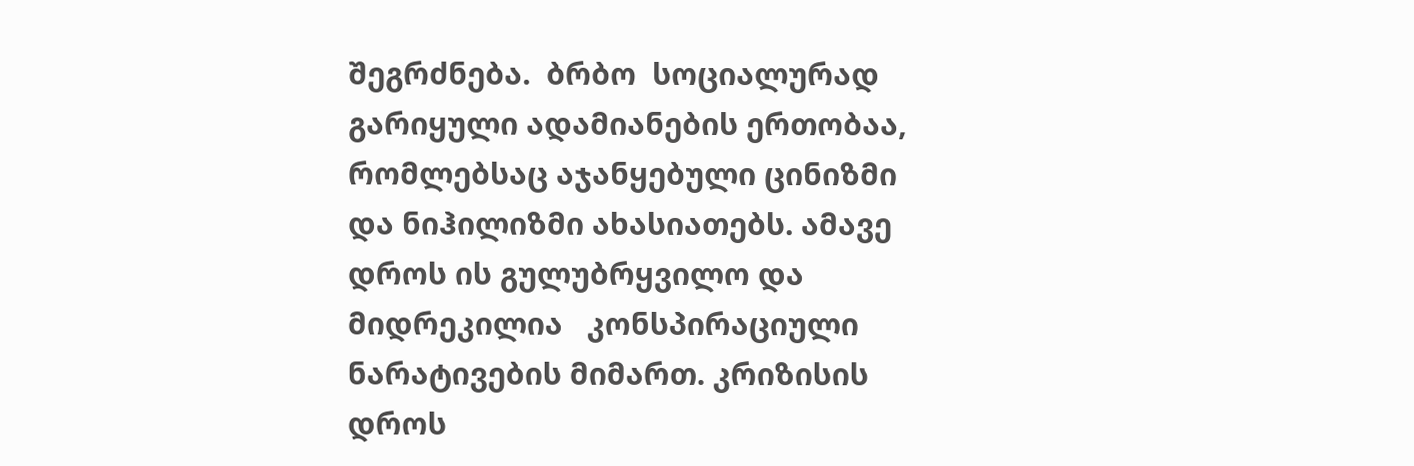შეგრძნება.  ბრბო  სოციალურად გარიყული ადამიანების ერთობაა, რომლებსაც აჯანყებული ცინიზმი და ნიჰილიზმი ახასიათებს. ამავე დროს ის გულუბრყვილო და მიდრეკილია   კონსპირაციული ნარატივების მიმართ. კრიზისის დროს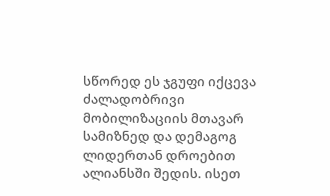სწორედ ეს ჯგუფი იქცევა ძალადობრივი მობილიზაციის მთავარ სამიზნედ და დემაგოგ ლიდერთან დროებით ალიანსში შედის. ისეთ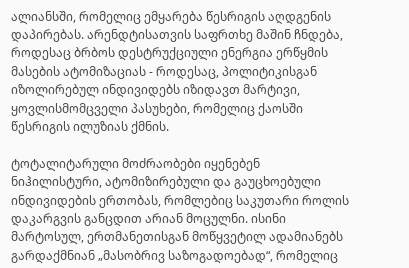ალიანსში, რომელიც ემყარება წესრიგის აღდგენის დაპირებას. არენდტისათვის საფრთხე მაშინ ჩნდება, როდესაც ბრბოს დესტრუქციული ენერგია ერწყმის მასების ატომიზაციას - როდესაც, პოლიტიკისგან იზოლირებულ ინდივიდებს იზიდავთ მარტივი, ყოვლისმომცველი პასუხები, რომელიც ქაოსში წესრიგის ილუზიას ქმნის.

ტოტალიტარული მოძრაობები იყენებენ ნიჰილისტური, ატომიზირებული და გაუცხოებული ინდივიდების ერთობას, რომლებიც საკუთარი როლის დაკარგვის განცდით არიან მოცულნი. ისინი მარტოსულ, ერთმანეთისგან მოწყვეტილ ადამიანებს გარდაქმნიან „მასობრივ საზოგადოებად“, რომელიც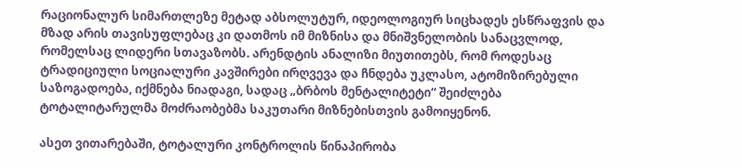რაციონალურ სიმართლეზე მეტად აბსოლუტურ, იდეოლოგიურ სიცხადეს ესწრაფვის და მზად არის თავისუფლებაც კი დათმოს იმ მიზნისა და მნიშვნელობის სანაცვლოდ, რომელსაც ლიდერი სთავაზობს. არენდტის ანალიზი მიუთითებს, რომ როდესაც ტრადიციული სოციალური კავშირები ირღვევა და ჩნდება უკლასო, ატომიზირებული საზოგადოება, იქმნება ნიადაგი, სადაც „ბრბოს მენტალიტეტი“ შეიძლება ტოტალიტარულმა მოძრაობებმა საკუთარი მიზნებისთვის გამოიყენონ.

ასეთ ვითარებაში, ტოტალური კონტროლის წინაპირობა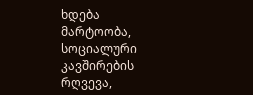ხდება მარტოობა, სოციალური კავშირების რღვევა,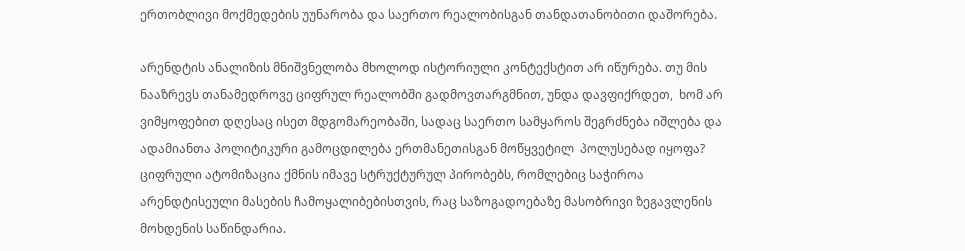ერთობლივი მოქმედების უუნარობა და საერთო რეალობისგან თანდათანობითი დაშორება.

არენდტის ანალიზის მნიშვნელობა მხოლოდ ისტორიული კონტექსტით არ იწურება. თუ მის ნააზრევს თანამედროვე ციფრულ რეალობში გადმოვთარგმნით, უნდა დავფიქრდეთ,  ხომ არ ვიმყოფებით დღესაც ისეთ მდგომარეობაში, სადაც საერთო სამყაროს შეგრძნება იშლება და ადამიანთა პოლიტიკური გამოცდილება ერთმანეთისგან მოწყვეტილ  პოლუსებად იყოფა?  ციფრული ატომიზაცია ქმნის იმავე სტრუქტურულ პირობებს, რომლებიც საჭიროა არენდტისეული მასების ჩამოყალიბებისთვის, რაც საზოგადოებაზე მასობრივი ზეგავლენის მოხდენის საწინდარია.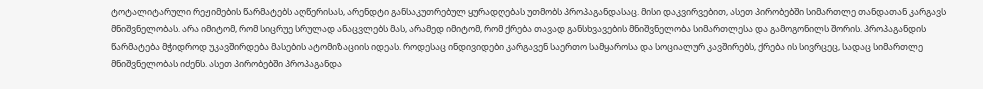ტოტალიტარული რეჟიმების წარმატებს აღწერისას, არენდტი განსაკუთრებულ ყურადღებას უთმობს პროპაგანდასაც. მისი დაკვირვებით, ასეთ პირობებში სიმართლე თანდათან კარგავს მნიშვნელობას. არა იმიტომ, რომ სიცრუე სრულად ანაცვლებს მას, არამედ იმიტომ, რომ ქრება თავად განსხვავების მნიშვნელობა სიმართლესა და გამოგონილს შორის. პროპაგანდის წარმატება მჭიდროდ უკავშირდება მასების ატომიზაციის იდეას. როდესაც ინდივიდები კარგავენ საერთო სამყაროსა და სოციალურ კავშირებს, ქრება ის სივრცეც, სადაც სიმართლე მნიშვნელობას იძენს. ასეთ პირობებში პროპაგანდა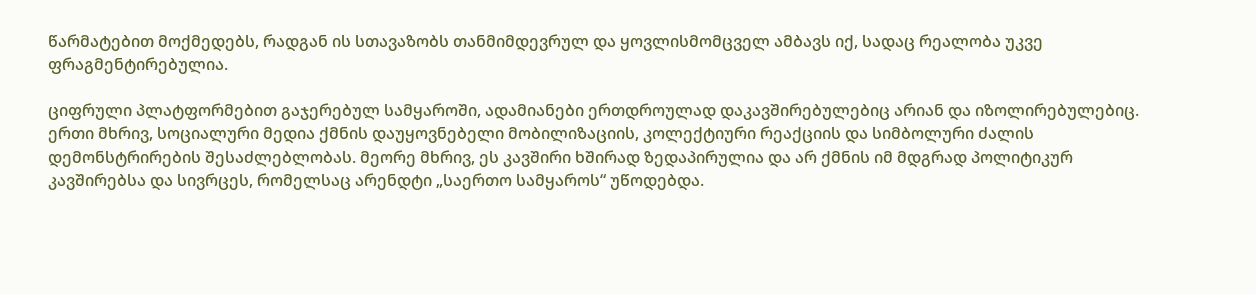წარმატებით მოქმედებს, რადგან ის სთავაზობს თანმიმდევრულ და ყოვლისმომცველ ამბავს იქ, სადაც რეალობა უკვე ფრაგმენტირებულია.

ციფრული პლატფორმებით გაჯერებულ სამყაროში, ადამიანები ერთდროულად დაკავშირებულებიც არიან და იზოლირებულებიც. ერთი მხრივ, სოციალური მედია ქმნის დაუყოვნებელი მობილიზაციის, კოლექტიური რეაქციის და სიმბოლური ძალის დემონსტრირების შესაძლებლობას. მეორე მხრივ, ეს კავშირი ხშირად ზედაპირულია და არ ქმნის იმ მდგრად პოლიტიკურ კავშირებსა და სივრცეს, რომელსაც არენდტი „საერთო სამყაროს“ უწოდებდა.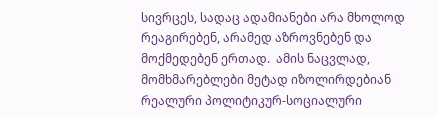სივრცეს, სადაც ადამიანები არა მხოლოდ რეაგირებენ, არამედ აზროვნებენ და მოქმედებენ ერთად.  ამის ნაცვლად, მომხმარებლები მეტად იზოლირდებიან რეალური პოლიტიკურ-სოციალური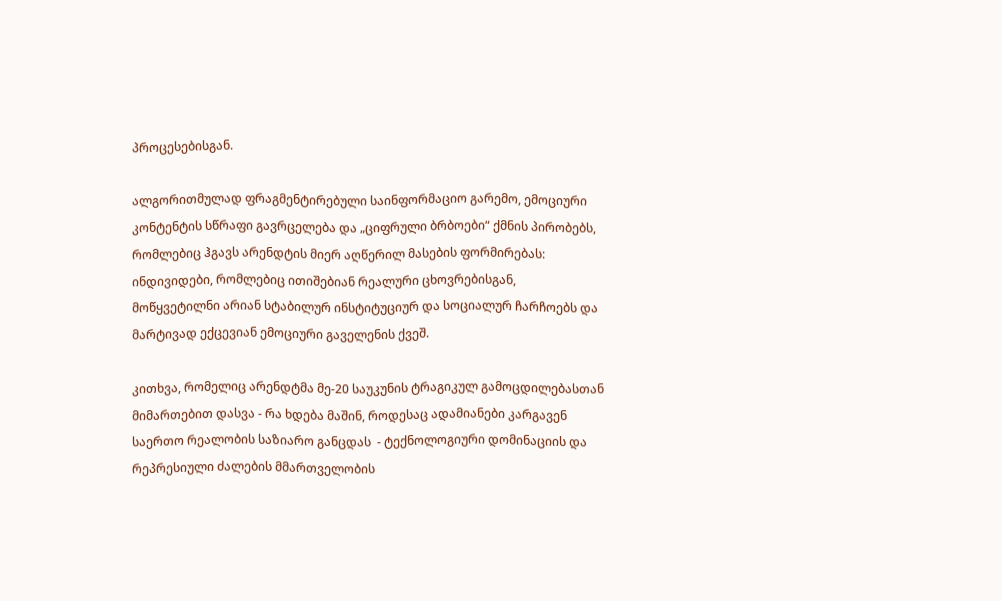პროცესებისგან.

ალგორითმულად ფრაგმენტირებული საინფორმაციო გარემო, ემოციური კონტენტის სწრაფი გავრცელება და „ციფრული ბრბოები“ ქმნის პირობებს, რომლებიც ჰგავს არენდტის მიერ აღწერილ მასების ფორმირებას: ინდივიდები, რომლებიც ითიშებიან რეალური ცხოვრებისგან, მოწყვეტილნი არიან სტაბილურ ინსტიტუციურ და სოციალურ ჩარჩოებს და მარტივად ექცევიან ემოციური გაველენის ქვეშ.

კითხვა, რომელიც არენდტმა მე-20 საუკუნის ტრაგიკულ გამოცდილებასთან მიმართებით დასვა - რა ხდება მაშინ, როდესაც ადამიანები კარგავენ საერთო რეალობის საზიარო განცდას  - ტექნოლოგიური დომინაციის და რეპრესიული ძალების მმართველობის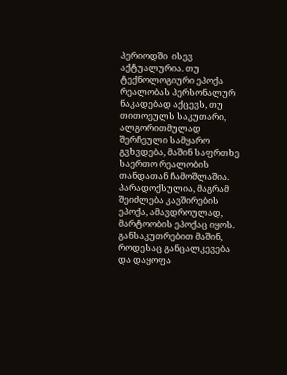პერიოდში  ისევ აქტუალურია. თუ ტექნოლოგიური ეპოქა რეალობას პერსონალურ ნაკადებად აქცევს, თუ თითოეულს საკუთარი, ალგორითმულად შერჩეული სამყარო გვხვდება, მაშინ საფრთხე საერთო რეალობის თანდათან ჩამოშლაშია. პარადოქსულია, მაგრამ შეიძლება კავშირების ეპოქა, ამავდროულად, მარტოობის ეპოქაც იყოს.  განსაკუთრებით მაშინ, როდესაც განცალკევება და დაყოფა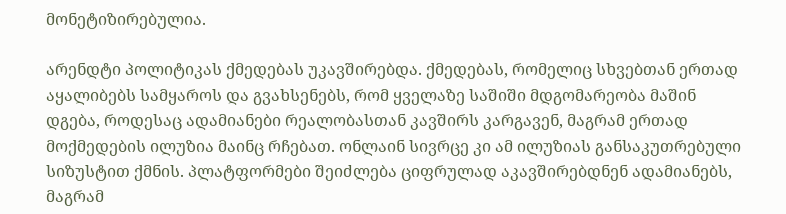მონეტიზირებულია.

არენდტი პოლიტიკას ქმედებას უკავშირებდა. ქმედებას, რომელიც სხვებთან ერთად აყალიბებს სამყაროს და გვახსენებს, რომ ყველაზე საშიში მდგომარეობა მაშინ დგება, როდესაც ადამიანები რეალობასთან კავშირს კარგავენ, მაგრამ ერთად მოქმედების ილუზია მაინც რჩებათ. ონლაინ სივრცე კი ამ ილუზიას განსაკუთრებული სიზუსტით ქმნის. პლატფორმები შეიძლება ციფრულად აკავშირებდნენ ადამიანებს, მაგრამ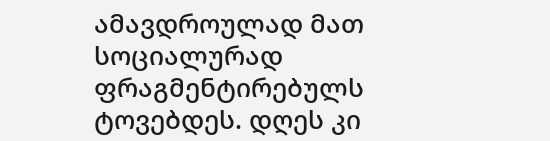ამავდროულად მათ სოციალურად ფრაგმენტირებულს ტოვებდეს. დღეს კი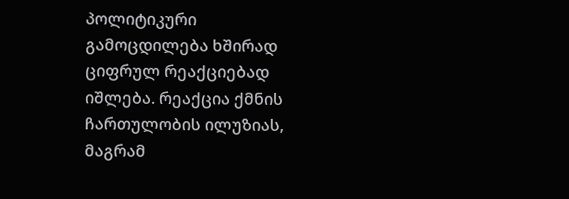პოლიტიკური გამოცდილება ხშირად ციფრულ რეაქციებად იშლება. რეაქცია ქმნის ჩართულობის ილუზიას, მაგრამ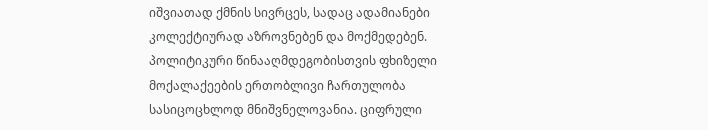იშვიათად ქმნის სივრცეს, სადაც ადამიანები კოლექტიურად აზროვნებენ და მოქმედებენ. პოლიტიკური წინააღმდეგობისთვის ფხიზელი მოქალაქეების ერთობლივი ჩართულობა სასიცოცხლოდ მნიშვნელოვანია. ციფრული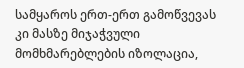სამყაროს ერთ-ერთ გამოწვევას კი მასზე მიჯაჭვული მომხმარებლების იზოლაცია,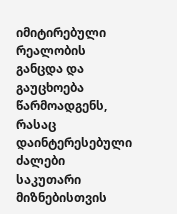იმიტირებული რეალობის განცდა და გაუცხოება წარმოადგენს, რასაც დაინტერესებული ძალები საკუთარი მიზნებისთვის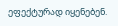ეფექტურად იყენებენ.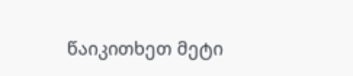წაიკითხეთ მეტი